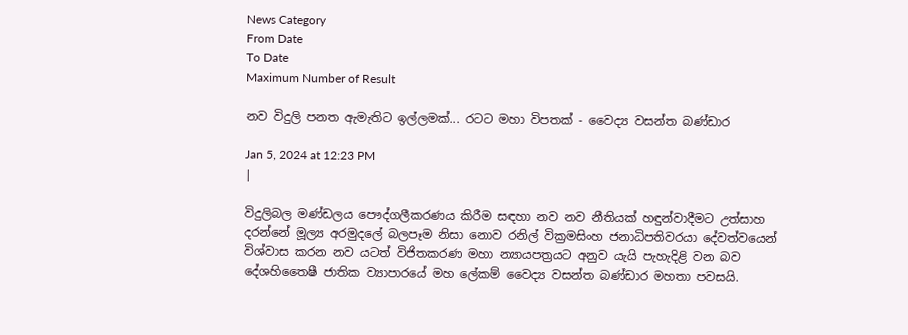News Category
From Date
To Date
Maximum Number of Result

නව විදුලි පනත ඇමැතිට ඉල්ලමක්... රටට මහා විපතක් - වෛද්‍ය වසන්ත බණ්ඩාර

Jan 5, 2024 at 12:23 PM
|

විදුලිබල මණ්ඩලය පෞද්ගලීකරණය කිරීම සඳහා නව නව නීතියක් හඳුන්වාදීමට උත්සාහ දරන්නේ මූල්‍ය අරමුදලේ බලපෑම නිසා නොව රනිල් වික්‍රමසිංහ ජනාධිපතිවරයා දේවත්වයෙන් විශ්වාස කරන නව යටත් විජිතකරණ මහා න්‍යායපත්‍රයට අනුව යැයි පැහැදිළි වන බව දේශහිතෛෂී ජාතික ව්‍යාපාරයේ මහ ලේකම් වෛද්‍ය වසන්ත බණ්ඩාර මහතා පවසයි.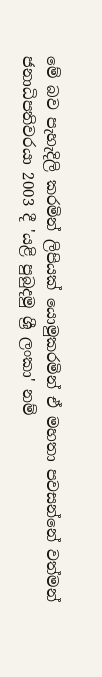මේ බව පැහැදිලි කරමින් ලිපියක් යොමුකරමින් ඒ මහතා පවසන්නේ වත්මන් ජනාධිපතිවරයා 2003 දී 'යළි පුබුදමු ශ්‍රී ලංකා' නම්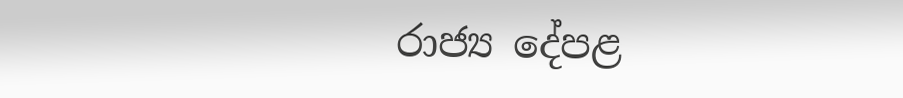රාජ්‍ය දේපළ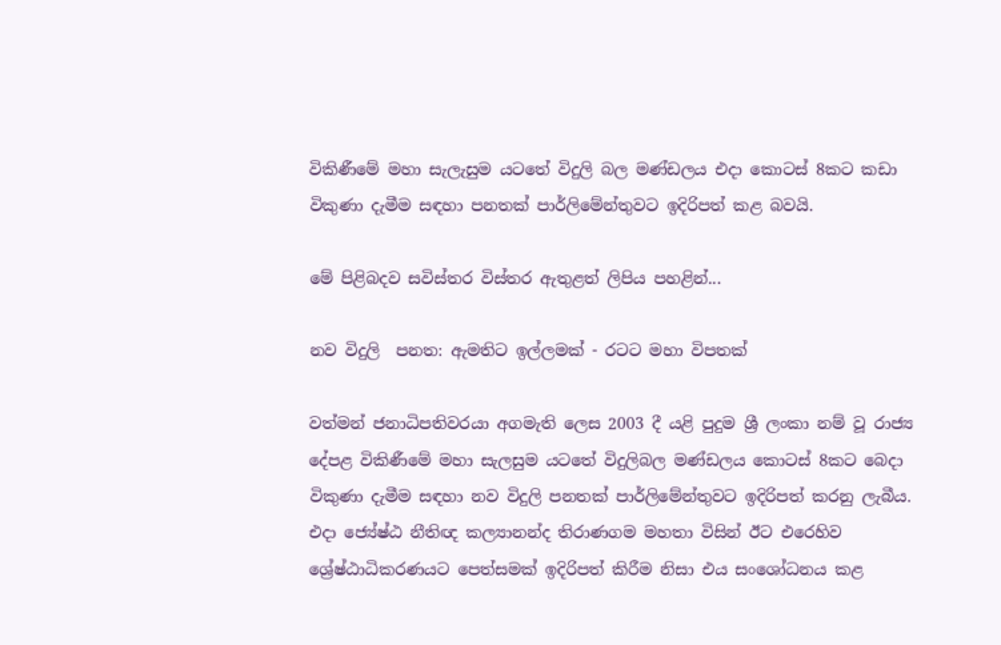විකිණීමේ මහා සැලැසුම යටතේ විදුලි බල මණ්ඩලය එදා කොටස් 8කට කඩා විකුණා දැමීම සඳහා පනතක් පාර්ලිමේන්තුවට ඉදිරිපත් කළ බවයි.

මේ පිළිබදව සවිස්තර විස්තර ඇතුළත් ලිපිය පහළින්...

නව විදුලි  පනත: ඇමතිට ඉල්ලමක් - රටට මහා විපතක්

වත්මන් ජනාධිපතිවරයා අගමැති ලෙස 2003 දී යළි පුදුම ශ්‍රී ලංකා නම් වූ රාජ්‍ය දේපළ විකිණීමේ මහා සැලසුම යටතේ විදුලිබල මණ්ඩලය කොටස් 8කට බෙදා විකුණා දැමීම සඳහා නව විදුලි පනතක් පාර්ලිමේන්තුවට ඉදිරිපත් කරනු ලැබීය. එදා ජ්‍යේෂ්ඨ නීතිඥ කල්‍යානන්ද තිරාණගම මහතා විසින් ඊට එරෙහිව ශ්‍රේෂ්ඨාධිකරණයට පෙත්සමක් ඉදිරිපත් කිරීම නිසා එය සංශෝධනය කළ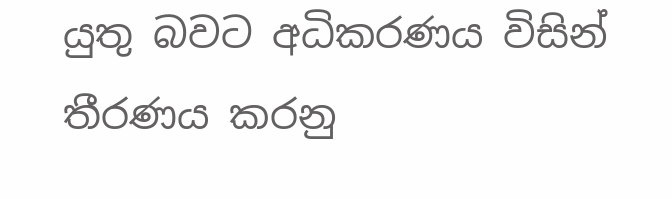යුතු බවට අධිකරණය විසින් තීරණය කරනු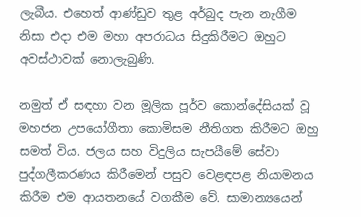ලැබීය. එහෙත් ආණ්ඩුව තුළ අර්බුද පැන නැගීම නිසා එදා එම මහා අපරාධය සිදුකිරීමට ඔහුට අවස්ථාවක් නොලැබුණි.

නමුත් ඒ සඳහා වන මූලික පූර්ව කොන්දේසියක් වූ මහජන උපයෝගීතා කොමිසම නීතිගත කිරීමට ඔහු සමත් විය. ජලය සහ විදුලිය සැපයීමේ සේවා පුද්ගලීකරණය කිරීමෙන් පසුව වෙළඳපළ නියාමනය කිරීම එම ආයතනයේ වගකීම වේ. සාමාන්‍යයෙන්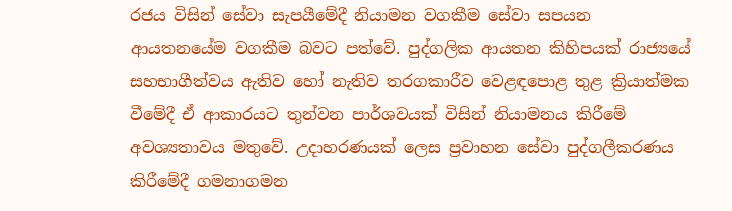රජය විසින් සේවා සැපයීමේදී නියාමන වගකීම සේවා සපයන ආයතනයේම වගකීම බවට පත්වේ. පුද්ගලික ආයතන කිහිපයක් රාජ්‍යයේ සහභාගීත්වය ඇතිව හෝ නැතිව තරගකාරීව වෙළඳපොළ තුළ ක්‍රියාත්මක වීමේදී ඒ ආකාරයට තුන්වන පාර්ශවයක් විසින් නියාමනය කිරීමේ අවශ්‍යතාවය මතුවේ. උදාහරණයක් ලෙස ප්‍රවාහන සේවා පුද්ගලීකරණය කිරීමේදී ගමනාගමන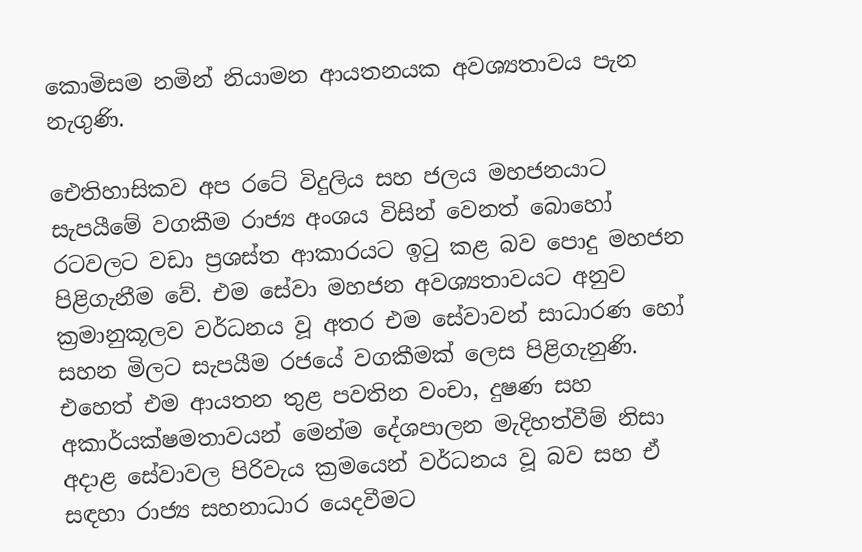කොමිසම නමින් නියාමන ආයතනයක අවශ්‍යතාවය පැන නැගුණි.

ඓතිහාසිකව අප රටේ විදුලිය සහ ජලය මහජනයාට සැපයීමේ වගකීම රාජ්‍ය අංශය විසින් වෙනත් බොහෝ රටවලට වඩා ප්‍රශස්ත ආකාරයට ඉටු කළ බව පොදු මහජන පිළිගැනීම වේ. එම සේවා මහජන අවශ්‍යතාවයට අනුව ක්‍රමානුකූලව වර්ධනය වූ අතර එම සේවාවන් සාධාරණ හෝ සහන මිලට සැපයීම රජයේ වගකීමක් ලෙස පිළිගැනුණි. එහෙත් එම ආයතන තුළ පවතින වංචා, දුෂණ සහ අකාර්යක්ෂමතාවයන් මෙන්ම දේශපාලන මැදිහත්වීම් නිසා අදාළ සේවාවල පිරිවැය ක්‍රමයෙන් වර්ධනය වූ බව සහ ඒ සඳහා රාජ්‍ය සහනාධාර යෙදවීමට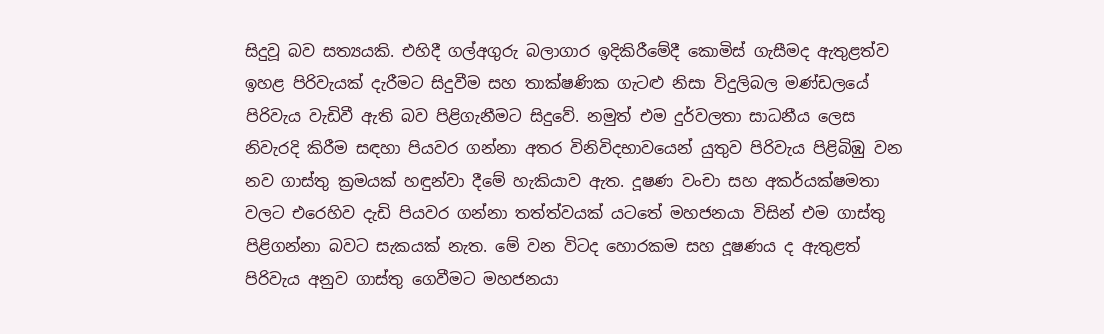සිදුවූ බව සත්‍යයකි. එහිදී ගල්අගුරු බලාගාර ඉදිකිරීමේදී කොමිස් ගැසීමද ඇතුළත්ව ඉහළ පිරිවැයක් දැරීමට සිදුවීම සහ තාක්ෂණික ගැටළු නිසා විදුලිබල මණ්ඩලයේ පිරිවැය වැඩිවී ඇති බව පිළිගැනීමට සිදුවේ. නමුත් එම දුර්වලතා සාධනීය ලෙස නිවැරදි කිරීම සඳහා පියවර ගන්නා අතර විනිවිදභාවයෙන් යුතුව පිරිවැය පිළිබිඹු වන නව ගාස්තු ක්‍රමයක් හඳුන්වා දීමේ හැකියාව ඇත. දූෂණ වංචා සහ අකර්යක්ෂමතා වලට එරෙහිව දැඩි පියවර ගන්නා තත්ත්වයක් යටතේ මහජනයා විසින් එම ගාස්තු පිළිගන්නා බවට සැකයක් නැත. මේ වන විටද හොරකම සහ දූෂණය ද ඇතුළත් පිරිවැය අනුව ගාස්තු ගෙවීමට මහජනයා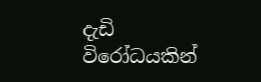දැඩි විරෝධයකින්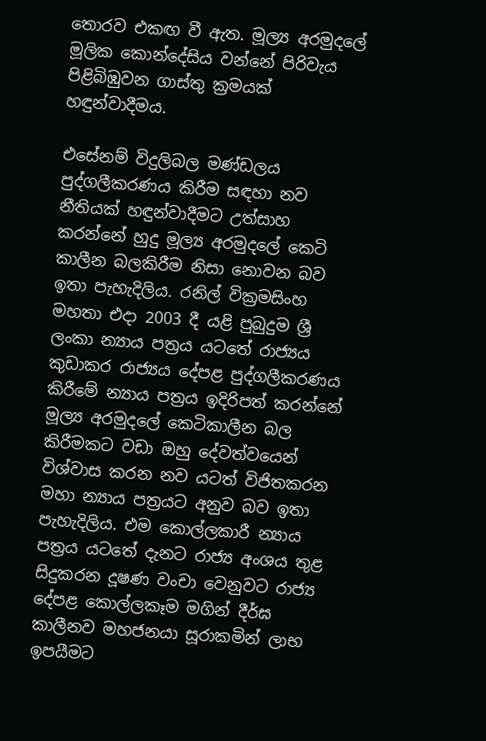තොරව එකඟ වී ඇත. මූල්‍ය අරමුදලේ මූලික කොන්දේසිය වන්නේ පිරිවැය පිළිබිඹුවන ගාස්තු ක්‍රමයක් හඳුන්වාදීමය.

එසේනම් විදුලිබල මණ්ඩලය පුද්ගලීකරණය කිරීම සඳහා නව නීතියක් හඳුන්වාදීමට උත්සාහ කරන්නේ හුදු මූල්‍ය අරමුදලේ කෙටි කාලීන බලකිරීම නිසා නොවන බව ඉතා පැහැදිලිය. රනිල් වික්‍රමසිංහ මහතා එදා 2003 දී යළි පුබුදුම ශ්‍රී ලංකා න්‍යාය පත්‍රය යටතේ රාජ්‍යය කුඩාකර රාජ්‍යය දේපළ පුද්ගලීකරණය කිරීමේ න්‍යාය පත්‍රය ඉදිරිපත් කරන්නේ මූල්‍ය අරමුදලේ කෙටිකාලීන බල කිරීමකට වඩා ඔහු දේවත්වයෙන් විශ්වාස කරන නව යටත් විජිතකරන මහා න්‍යාය පත්‍රයට අනුව බව ඉතා පැහැදිලිය. එම කොල්ලකාරී න්‍යාය පත්‍රය යටතේ දැනට රාජ්‍ය අංශය තුළ සිදුකරන දූෂණ වංචා වෙනුවට රාජ්‍ය දේපළ කොල්ලකෑම මගින් දීර්ඝ කාලීනව මහජනයා සූරාකමින් ලාභ ඉපයීමට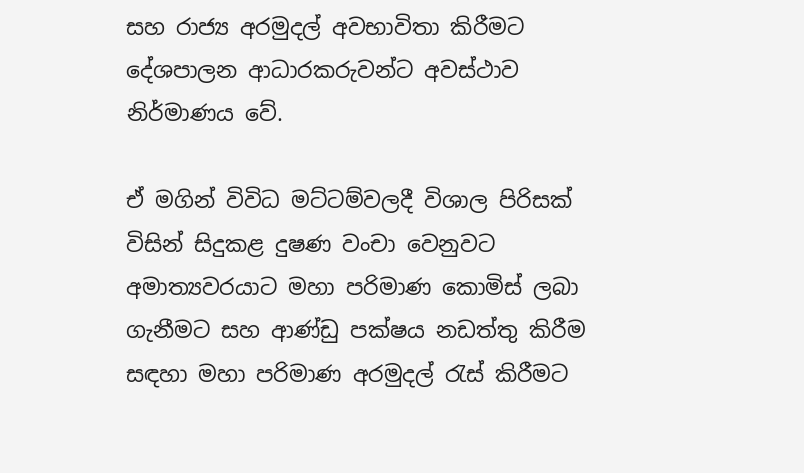සහ රාජ්‍ය අරමුදල් අවභාවිතා කිරීමට දේශපාලන ආධාරකරුවන්ට අවස්ථාව නිර්මාණය වේ.

ඒ මගින් විවිධ මට්ටම්වලදී විශාල පිරිසක් විසින් සිදුකළ දුෂණ වංචා වෙනුවට අමාත්‍යවරයාට මහා පරිමාණ කොමිස් ලබා ගැනීමට සහ ආණ්ඩු පක්ෂය නඩත්තු කිරීම සඳහා මහා පරිමාණ අරමුදල් රැස් කිරීමට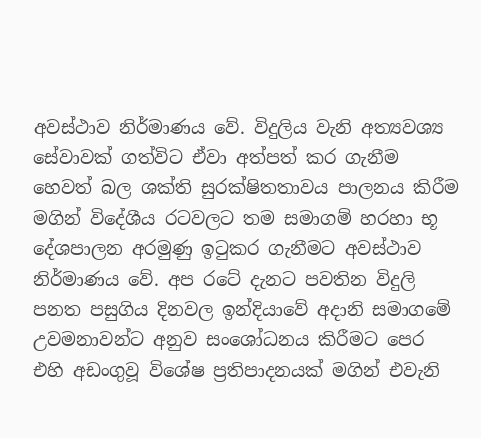අවස්ථාව නිර්මාණය වේ. විදුලිය වැනි අත්‍යවශ්‍ය සේවාවක් ගත්විට ඒවා අත්පත් කර ගැනීම හෙවත් බල ශක්ති සුරක්ෂිතතාවය පාලනය කිරීම මගින් විදේශීය රටවලට තම සමාගම් හරහා භූ දේශපාලන අරමුණු ඉටුකර ගැනීමට අවස්ථාව නිර්මාණය වේ. අප රටේ දැනට පවතින විදුලි පනත පසුගිය දිනවල ඉන්දියාවේ අදානි සමාගමේ උවමනාවන්ට අනුව සංශෝධනය කිරීමට පෙර එහි අඩංගුවූ විශේෂ ප්‍රතිපාදනයක් මගින් එවැනි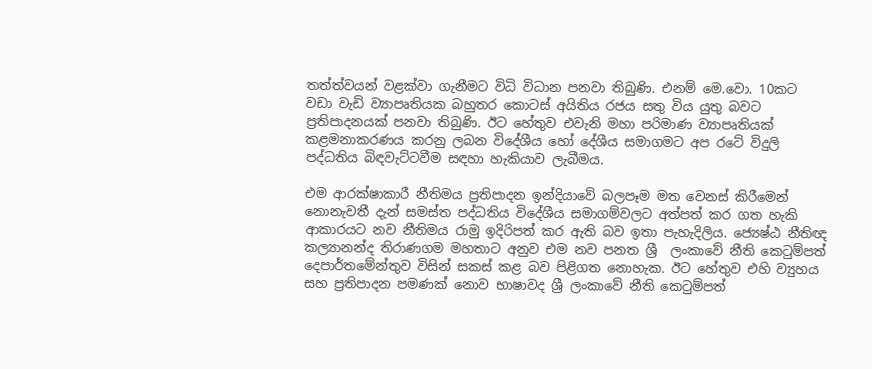තත්ත්වයන් වළක්වා ගැනීමට විධි විධාන පනවා තිබුණි. එනම් මෙ.වො. 10කට වඩා වැඩි ව්‍යාපෘතියක බහුතර කොටස් අයිතිය රජය සතු විය යුතු බවට ප්‍රතිපාදනයක් පනවා තිබුණි. ඊට හේතුව එවැනි මහා පරිමාණ ව්‍යාපෘතියක් කළමනාකරණය කරනු ලබන විදේශීය හෝ දේශීය සමාගමට අප රටේ විදුලි පද්ධතිය බිඳවැට්ටවීම සඳහා හැකියාව ලැබීමය.

එම ආරක්ෂාකාරී නීතිමය ප්‍රතිපාදන ඉන්දියාවේ බලපෑම මත වෙනස් කිරීමෙන් නොනැවතී දැන් සමස්ත පද්ධතිය විදේශීය සමාගම්වලට අත්පත් කර ගත හැකි ආකාරයට නව නීතිමය රාමු ඉදිරිපත් කර ඇති බව ඉතා පැහැදිලිය. ජ්‍යෙෂ්ඨ නීතිඥ කල්‍යානන්ද තිරාණගම මහතාට අනුව එම නව පනත ශ්‍රී  ලංකාවේ නීති කෙටුම්පත් දෙපාර්තමේන්තුව විසින් සකස් කළ බව පිළිගත නොහැක. ඊට හේතුව එහි ව්‍යුහය සහ ප්‍රතිපාදන පමණක් නොව භාෂාවද ශ්‍රී ලංකාවේ නීති කෙටුම්පත්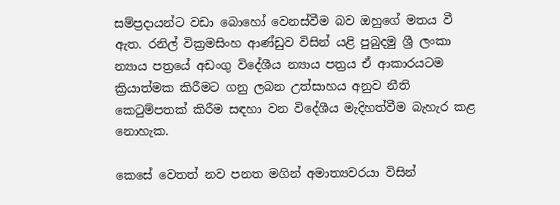සම්ප්‍රදායන්ට වඩා බොහෝ වෙනස්වීම බව ඔහුගේ මතය වී ඇත. රනිල් වික්‍රමසිංහ ආණ්ඩුව විසින් යළි පුබුදමු ශ්‍රී ලංකා න්‍යාය පත්‍රයේ අඩංගු විදේශීය න්‍යාය පත්‍රය ඒ ආකාරයටම ක්‍රියාත්මක කිරීමට ගනු ලබන උත්සාහය අනුව නීති කෙටුම්පතක් කිරීම සඳහා වන විදේශීය මැදිහත්වීම බැහැර කළ නොහැක.

කෙසේ වෙතත් නව පනත මගින් අමාත්‍යවරයා විසින්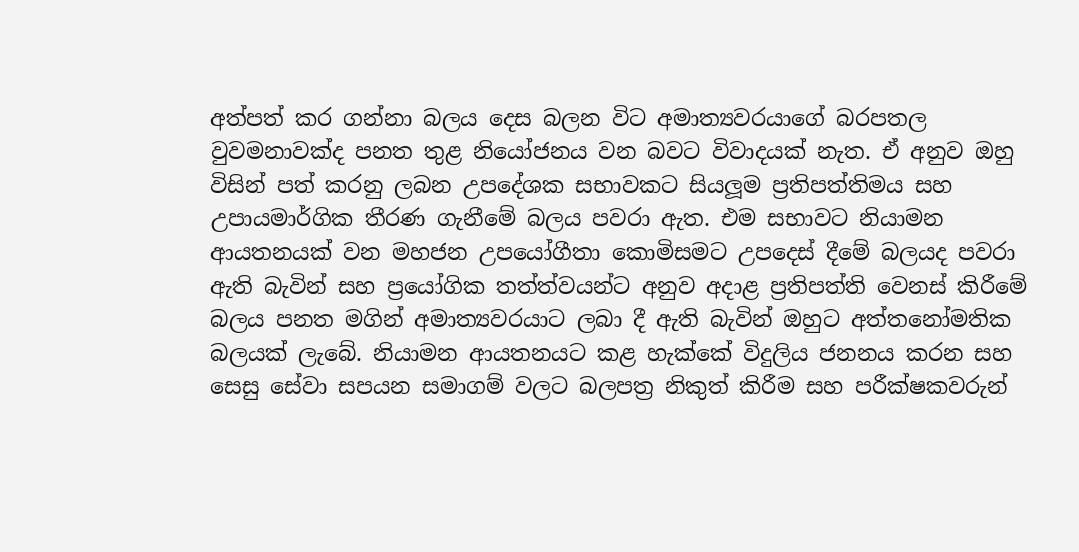අත්පත් කර ගන්නා බලය දෙස බලන විට අමාත්‍යවරයාගේ බරපතල වුවමනාවක්ද පනත තුළ නියෝජනය වන බවට විවාදයක් නැත. ඒ අනුව ඔහු විසින් පත් කරනු ලබන උපදේශක සභාවකට සියලූම ප්‍රතිපත්තිමය සහ උපායමාර්ගික තීරණ ගැනීමේ බලය පවරා ඇත. එම සභාවට නියාමන ආයතනයක් වන මහජන උපයෝගීතා කොමිසමට උපදෙස් දීමේ බලයද පවරා ඇති බැවින් සහ ප්‍රයෝගික තත්ත්වයන්ට අනුව අදාළ ප්‍රතිපත්ති වෙනස් කිරීමේ බලය පනත මගින් අමාත්‍යවරයාට ලබා දී ඇති බැවින් ඔහුට අත්තනෝමතික බලයක් ලැබේ. නියාමන ආයතනයට කළ හැක්කේ විදුලිය ජනනය කරන සහ සෙසු සේවා සපයන සමාගම් වලට බලපත්‍ර නිකුත් කිරීම සහ පරීක්ෂකවරුන්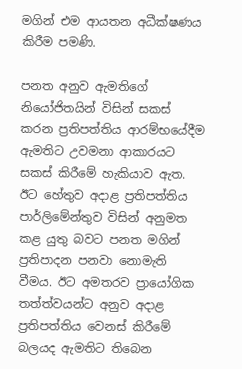මගින් එම ආයතන අධීක්ෂණය කිරීම පමණි.

පනත අනුව ඇමතිගේ නියෝජිතයින් විසින් සකස් කරන ප්‍රතිපත්තිය ආරම්භයේදීම ඇමතිට උවමනා ආකාරයට සකස් කිරීමේ හැකියාව ඇත. ඊට හේතුව අදාළ ප්‍රතිපත්තිය පාර්ලිමේන්තුව විසින් අනුමත කළ යුතු බවට පනත මගින් ප්‍රතිපාදන පනවා නොමැති වීමය. ඊට අමතරව ප්‍රායෝගික තත්ත්වයන්ට අනුව අදාළ ප්‍රතිපත්තිය වෙනස් කිරීමේ බලයද ඇමතිට තිබෙන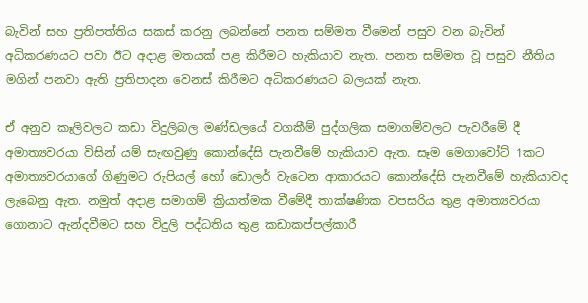බැවින් සහ ප්‍රතිපත්තිය සකස් කරනු ලබන්නේ පනත සම්මත වීමෙන් පසුව වන බැවින් අධිකරණයට පවා ඊට අදාළ මතයක් පළ කිරීමට හැකියාව නැත. පනත සම්මත වූ පසුව නීතිය මගින් පනවා ඇති ප්‍රතිපාදන වෙනස් කිරීමට අධිකරණයට බලයක් නැත.

ඒ අනුව කෑලිවලට කඩා විදුලිබල මණ්ඩලයේ වගකීම් පුද්ගලික සමාගම්වලට පැවරීමේ දී අමාත්‍යවරයා විසින් යම් සැඟවුණු කොන්දේසි පැනවීමේ හැකියාව ඇත. සෑම මෙගාවෝට් 1කට අමාත්‍යවරයාගේ ගිණුමට රුපියල් හෝ ඩොලර් වැටෙන ආකාරයට කොන්දේසි පැනවීමේ හැකියාවද ලැබෙනු ඇත. නමුත් අදාළ සමාගම් ක්‍රියාත්මක වීමේදී තාක්ෂණික වපසරිය තුළ අමාත්‍යවරයා ගොනාට ඇන්දවීමට සහ විදුලි පද්ධතිය තුළ කඩාකප්පල්කාරී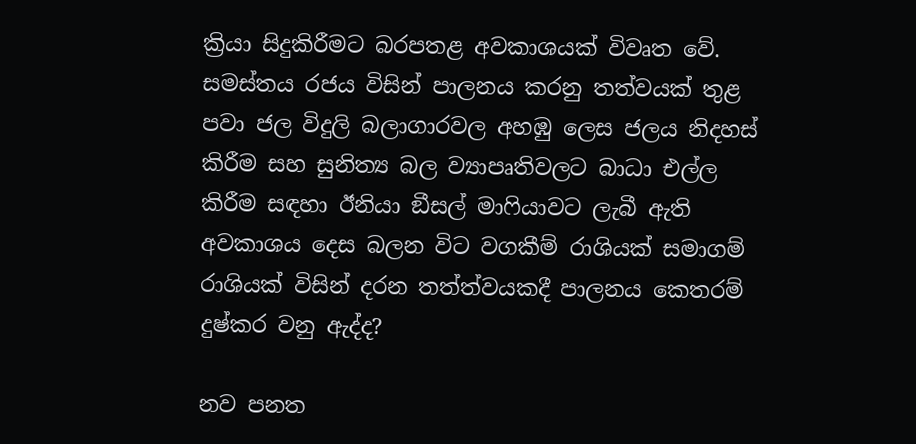ක්‍රියා සිදුකිරීමට බරපතළ අවකාශයක් විවෘත වේ. සමස්තය රජය විසින් පාලනය කරනු තත්වයක් තුළ පවා ජල විදුලි බලාගාරවල අහඹු ලෙස ජලය නිදහස් කිරීම සහ සුනිත්‍ය බල ව්‍යාපෘතිවලට බාධා එල්ල කිරීම සඳහා ඊනියා ඞීසල් මාෆියාවට ලැබී ඇති අවකාශය දෙස බලන විට වගකීම් රාශියක් සමාගම් රාශියක් විසින් දරන තත්ත්වයකදී පාලනය කෙතරම් දුෂ්කර වනු ඇද්ද?

නව පනත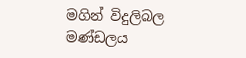මගින් විදුලිබල මණ්ඩලය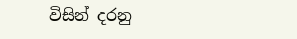විසින් දරනු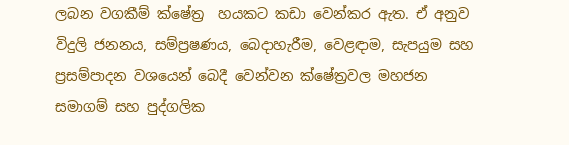ලබන වගකීම් ක්ෂේත්‍ර  හයකට කඩා වෙන්කර ඇත. ඒ අනුව විදුලි ජනනය, සම්ප්‍රෂණය, බෙදාහැරීම, වෙළඳාම, සැපයුම සහ ප්‍රසම්පාදන වශයෙන් බෙදී වෙන්වන ක්ෂේත්‍රවල මහජන සමාගම් සහ පුද්ගලික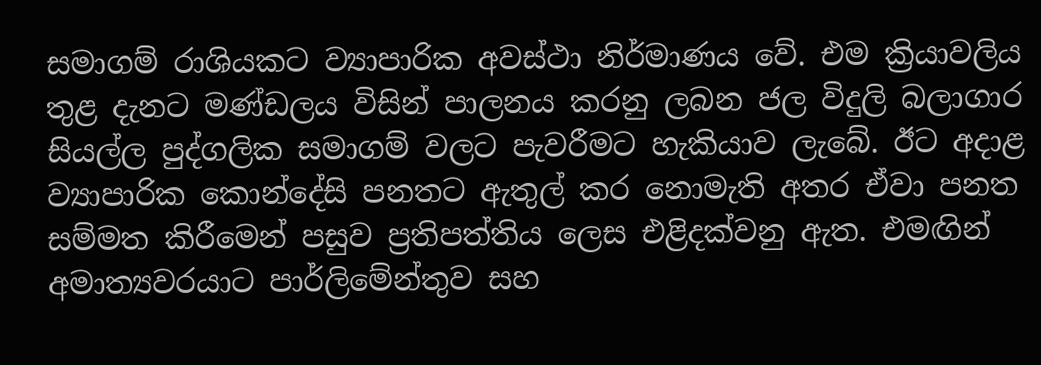සමාගම් රාශියකට ව්‍යාපාරික අවස්ථා නිර්මාණය වේ. එම ක්‍රියාවලිය තුළ දැනට මණ්ඩලය විසින් පාලනය කරනු ලබන ජල විදුලි බලාගාර සියල්ල පුද්ගලික සමාගම් වලට පැවරීමට හැකියාව ලැබේ. ඊට අදාළ ව්‍යාපාරික කොන්දේසි පනතට ඇතුල් කර නොමැති අතර ඒවා පනත සම්මත කිරීමෙන් පසුව ප්‍රතිපත්තිය ලෙස එළිදක්වනු ඇත. එමඟින් අමාත්‍යවරයාට පාර්ලිමේන්තුව සහ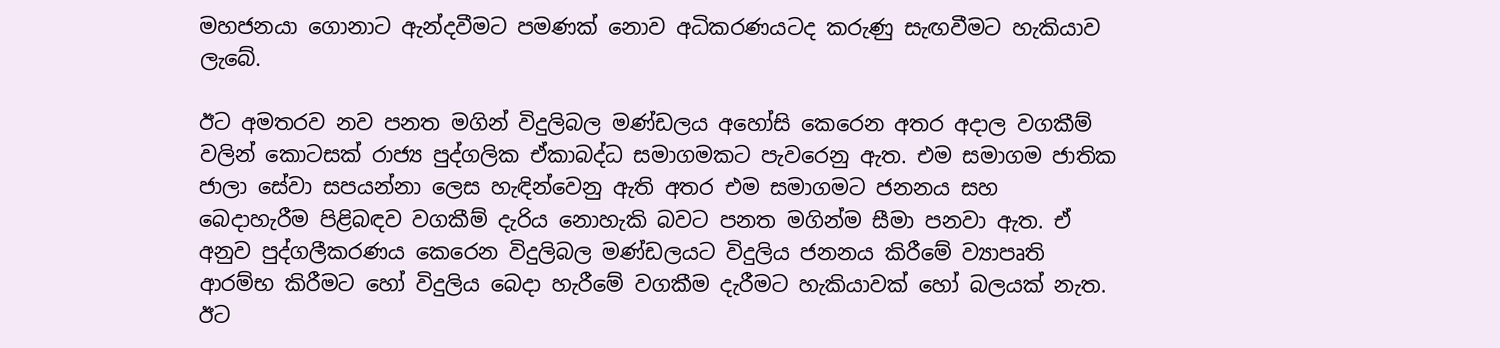මහජනයා ගොනාට ඇන්දවීමට පමණක් නොව අධිකරණයටද කරුණු සැඟවීමට හැකියාව ලැබේ.

ඊට අමතරව නව පනත මගින් විදුලිබල මණ්ඩලය අහෝසි කෙරෙන අතර අදාල වගකීම් වලින් කොටසක් රාජ්‍ය පුද්ගලික ඒකාබද්ධ සමාගමකට පැවරෙනු ඇත. එම සමාගම ජාතික ජාලා සේවා සපයන්නා ලෙස හැඳින්වෙනු ඇති අතර එම සමාගමට ජනනය සහ බෙදාහැරීම පිළිබඳව වගකීම් දැරිය නොහැකි බවට පනත මගින්ම සීමා පනවා ඇත. ඒ අනුව පුද්ගලීකරණය කෙරෙන විදුලිබල මණ්ඩලයට විදුලිය ජනනය කිරීමේ ව්‍යාපෘති ආරම්භ කිරීමට හෝ විදුලිය බෙදා හැරීමේ වගකීම දැරීමට හැකියාවක් හෝ බලයක් නැත. ඊට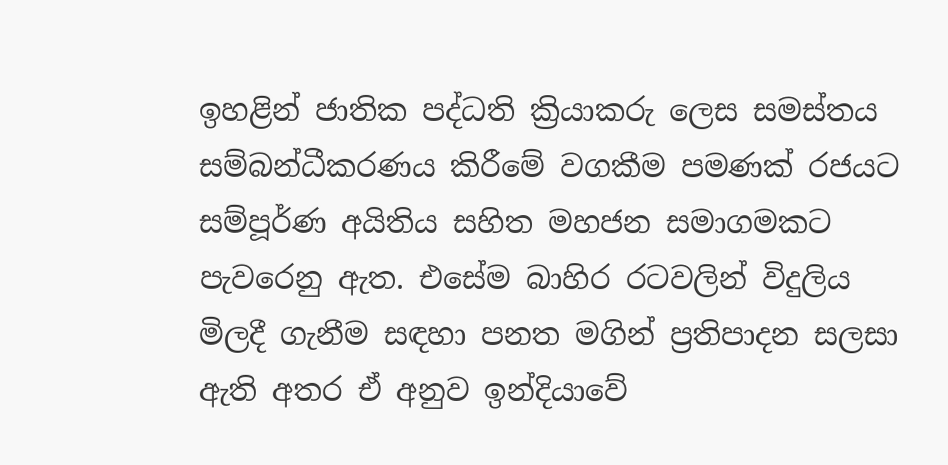ඉහළින් ජාතික පද්ධති ක්‍රියාකරු ලෙස සමස්තය සම්බන්ධීකරණය කිරීමේ වගකීම පමණක් රජයට සම්පූර්ණ අයිතිය සහිත මහජන සමාගමකට පැවරෙනු ඇත. එසේම බාහිර රටවලින් විදුලිය මිලදී ගැනීම සඳහා පනත මගින් ප්‍රතිපාදන සලසා ඇති අතර ඒ අනුව ඉන්දියාවේ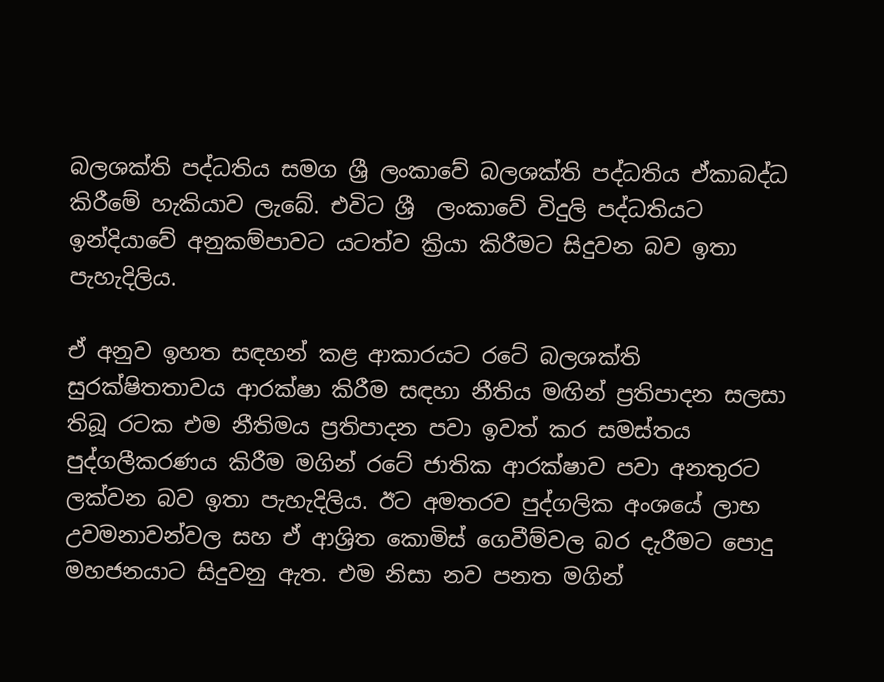බලශක්ති පද්ධතිය සමග ශ්‍රී ලංකාවේ බලශක්ති පද්ධතිය ඒකාබද්ධ කිරීමේ හැකියාව ලැබේ. එවිට ශ්‍රී  ලංකාවේ විදුලි පද්ධතියට ඉන්දියාවේ අනුකම්පාවට යටත්ව ක්‍රියා කිරීමට සිදුවන බව ඉතා පැහැදිලිය.

ඒ අනුව ඉහත සඳහන් කළ ආකාරයට රටේ බලශක්ති සුරක්ෂිතතාවය ආරක්ෂා කිරීම සඳහා නීතිය මඟින් ප්‍රතිපාදන සලසා තිබූ රටක එම නීතිමය ප්‍රතිපාදන පවා ඉවත් කර සමස්තය  පුද්ගලීකරණය කිරීම මගින් රටේ ජාතික ආරක්ෂාව පවා අනතුරට ලක්වන බව ඉතා පැහැදිලිය. ඊට අමතරව පුද්ගලික අංශයේ ලාභ උවමනාවන්වල සහ ඒ ආශ්‍රිත කොමිස් ගෙවීම්වල බර දැරීමට පොදු මහජනයාට සිදුවනු ඇත. එම නිසා නව පනත මගින්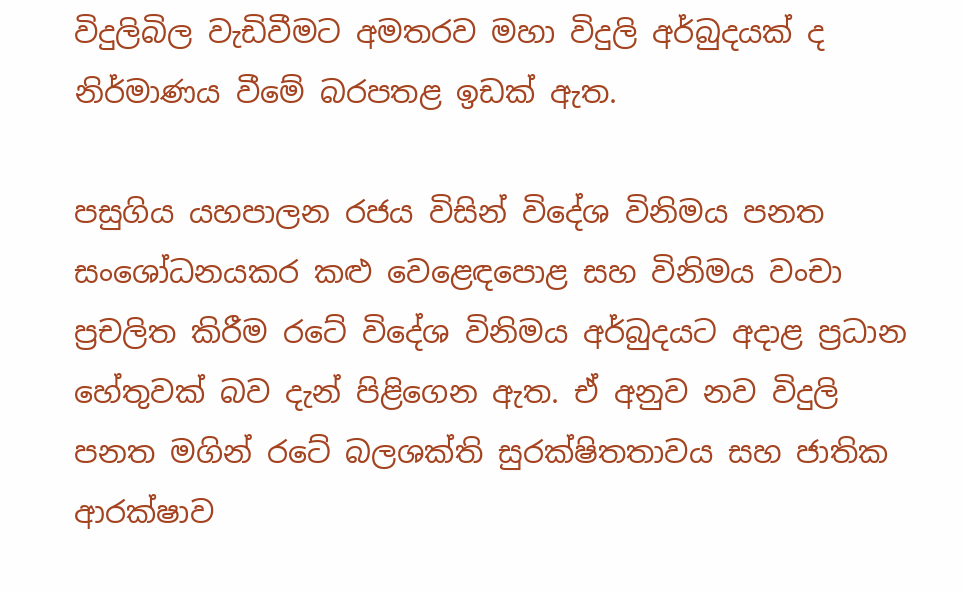විදුලිබිල වැඩිවීමට අමතරව මහා විදුලි අර්බුදයක් ද නිර්මාණය වීමේ බරපතළ ඉඩක් ඇත.

පසුගිය යහපාලන රජය විසින් විදේශ විනිමය පනත සංශෝධනයකර කළු වෙළෙඳපොළ සහ විනිමය වංචා ප්‍රචලිත කිරීම රටේ විදේශ විනිමය අර්බුදයට අදාළ ප්‍රධාන හේතුවක් බව දැන් පිළිගෙන ඇත. ඒ අනුව නව විදුලි පනත මගින් රටේ බලශක්ති සුරක්ෂිතතාවය සහ ජාතික ආරක්ෂාව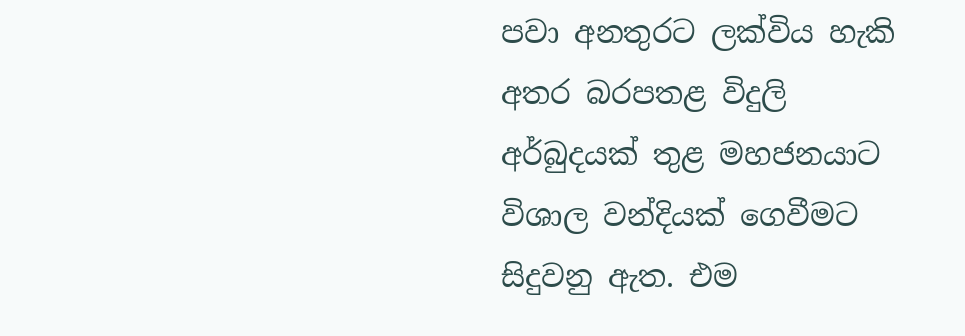පවා අනතුරට ලක්විය හැකි අතර බරපතළ විදුලි අර්බුදයක් තුළ මහජනයාට විශාල වන්දියක් ගෙවීමට සිදුවනු ඇත. එම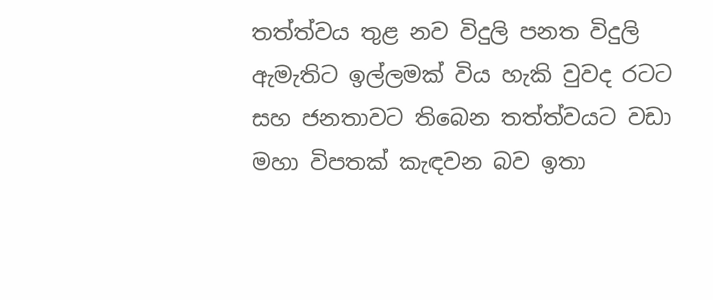තත්ත්වය තුළ නව විදුලි පනත විදුලි ඇමැතිට ඉල්ලමක් විය හැකි වුවද රටට සහ ජනතාවට තිබෙන තත්ත්වයට වඩා මහා විපතක් කැඳවන බව ඉතා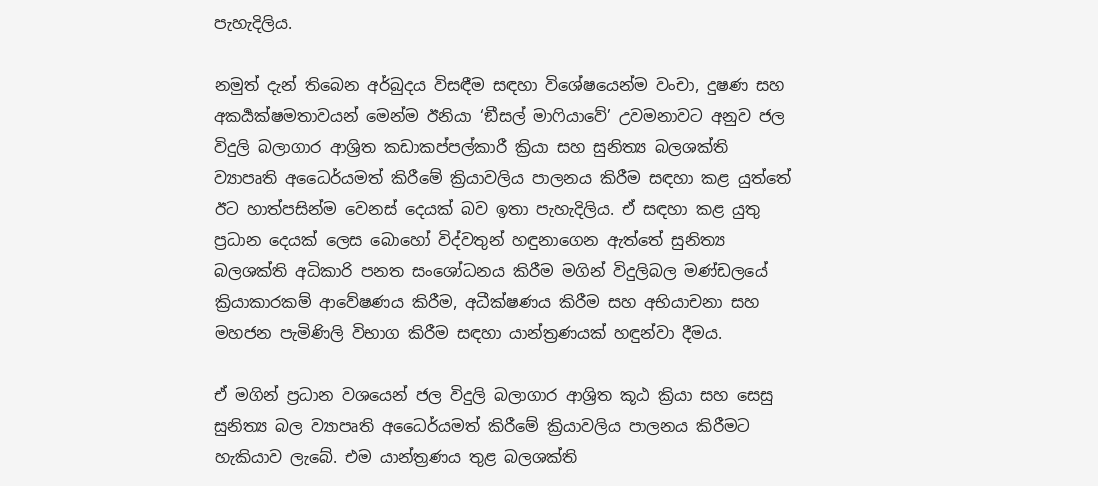පැහැදිලිය.

නමුත් දැන් තිබෙන අර්බුදය විසඳීම සඳහා විශේෂයෙන්ම වංචා, දුෂණ සහ අකර්‍යක්ෂමතාවයන් මෙන්ම ඊනියා ‘ඞීසල් මාෆියාවේ’ උවමනාවට අනුව ජල විදුලි බලාගාර ආශ්‍රිත කඩාකප්පල්කාරී ක්‍රියා සහ සුනිත්‍ය බලශක්ති ව්‍යාපෘති අධෛර්යමත් කිරීමේ ක්‍රියාවලිය පාලනය කිරීම සඳහා කළ යුත්තේ ඊට හාත්පසින්ම වෙනස් දෙයක් බව ඉතා පැහැදිලිය. ඒ සඳහා කළ යුතු ප්‍රධාන දෙයක් ලෙස බොහෝ විද්වතුන් හඳුනාගෙන ඇත්තේ සුනිත්‍ය බලශක්ති අධිකාරි පනත සංශෝධනය කිරීම මගින් විදුලිබල මණ්ඩලයේ ක්‍රියාකාරකම් ආවේෂණය කිරීම, අධීක්ෂණය කිරීම සහ අභියාචනා සහ මහජන පැමිණිලි විභාග කිරීම සඳහා යාන්ත්‍රණයක් හඳුන්වා දීමය.

ඒ මගින් ප්‍රධාන වශයෙන් ජල විදුලි බලාගාර ආශ්‍රිත කූඨ ක්‍රියා සහ සෙසු සුනිත්‍ය බල ව්‍යාපෘති අධෛර්යමත් කිරීමේ ක්‍රියාවලිය පාලනය කිරීමට හැකියාව ලැබේ. එම යාන්ත්‍රණය තුළ බලශක්ති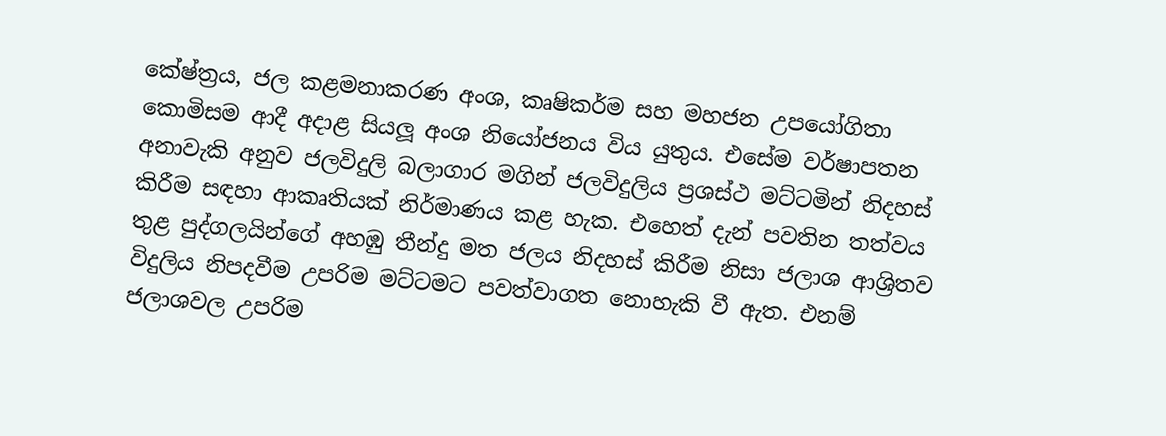කේෂ්ත්‍රය, ජල කළමනාකරණ අංශ, කෘෂිකර්ම සහ මහජන උපයෝගිතා කොමිසම ආදී අදාළ සියලූ අංශ නියෝජනය විය යුතුය. එසේම වර්ෂාපතන අනාවැකි අනුව ජලවිදුලි බලාගාර මගින් ජලවිදුලිය ප්‍රශස්ථ මට්ටමින් නිදහස් කිරීම සඳහා ආකෘතියක් නිර්මාණය කළ හැක. එහෙත් දැන් පවතින තත්වය තුළ පුද්ගලයින්ගේ අහඹු තීන්දු මත ජලය නිදහස් කිරීම නිසා ජලාශ ආශ්‍රිතව විදුලිය නිපදවීම උපරිම මට්ටමට පවත්වාගත නොහැකි වී ඇත. එනම් ජලාශවල උපරිම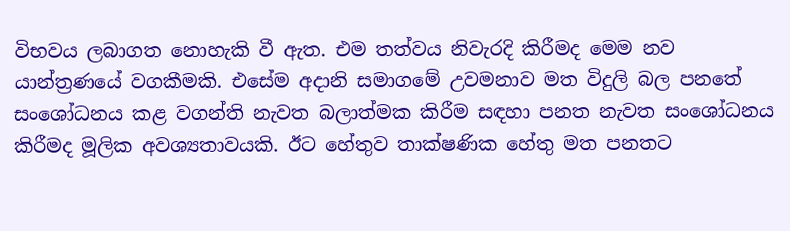විභවය ලබාගත නොහැකි වී ඇත. එම තත්වය නිවැරදි කිරීමද මෙම නව යාන්ත්‍රණයේ වගකීමකි. එසේම අදානි සමාගමේ උවමනාව මත විදුලි බල පනතේ සංශෝධනය කළ වගන්ති නැවත බලාත්මක කිරීම සඳහා පනත නැවත සංශෝධනය කිරීමද මූලික අවශ්‍යතාවයකි. ඊට හේතුව තාක්ෂණික හේතු මත පනතට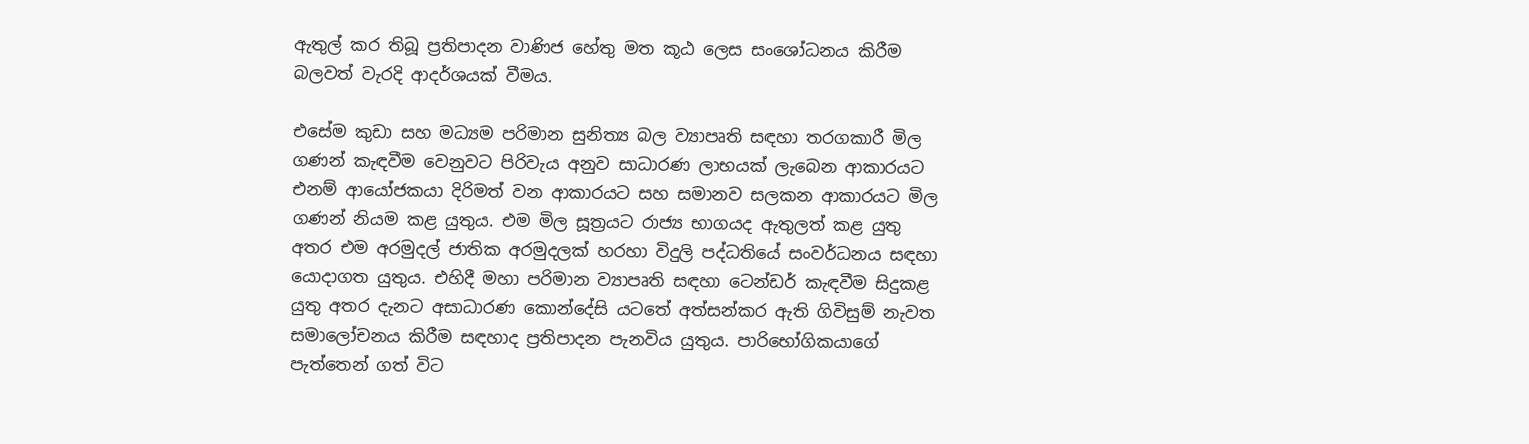ඇතුල් කර තිබූ ප්‍රතිපාදන වාණිජ හේතු මත කූඨ ලෙස සංශෝධනය කිරීම බලවත් වැරදි ආදර්ශයක් වීමය.

එසේම කුඩා සහ මධ්‍යම පරිමාන සුනිත්‍ය බල ව්‍යාපෘති සඳහා තරගකාරී මිල ගණන් කැඳවීම වෙනුවට පිරිවැය අනුව සාධාරණ ලාභයක් ලැබෙන ආකාරයට එනම් ආයෝජකයා දිරිමත් වන ආකාරයට සහ සමානව සලකන ආකාරයට මිල ගණන් නියම කළ යුතුය. එම මිල සූත්‍රයට රාජ්‍ය භාගයද ඇතුලත් කළ යුතු අතර එම අරමුදල් ජාතික අරමුදලක් හරහා විදුලි පද්ධතියේ සංවර්ධනය සඳහා යොදාගත යුතුය. එහිදී මහා පරිමාන ව්‍යාපෘති සඳහා ටෙන්ඩර් කැඳවීම සිදුකළ යුතු අතර දැනට අසාධාරණ කොන්දේසි යටතේ අත්සන්කර ඇති ගිවිසුම් නැවත සමාලෝචනය කිරීම සඳහාද ප්‍රතිපාදන පැනවිය යුතුය. පාරිභෝගිකයාගේ පැත්තෙන් ගත් විට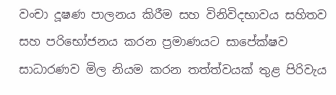වංචා දූෂණ පාලනය කිරීම සහ විනිවිදභාවය සහිතව සහ පරිභෝජනය කරන ප්‍රමාණයට සාපේක්ෂව සාධාරණව මිල නියම කරන තත්ත්වයක් තුළ පිරිවැය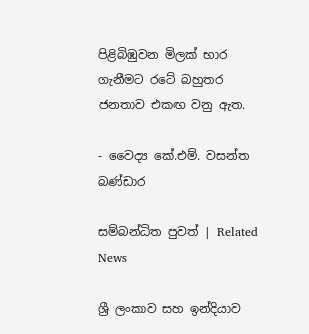පිළිබිඹුවන මිලක් භාර ගැනීමට රටේ බහුතර ජනතාව එකඟ වනු ඇත.

- වෛද්‍ය කේ.එම්. වසන්ත බණ්ඩාර

සම්බන්ධිත පුවත් | Related News

ශ්‍රී ලංකාව සහ ඉන්දියාව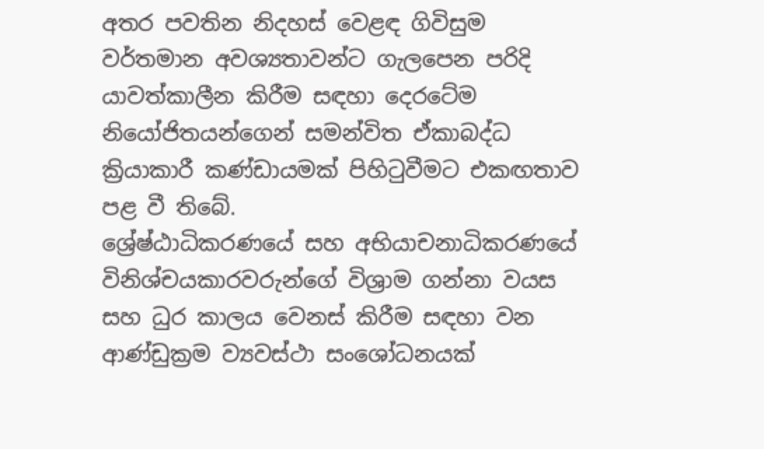අතර පවතින නිදහස් වෙළඳ ගිවිසුම වර්තමාන අවශ්‍යතාවන්ට ගැලපෙන පරිදි යාවත්කාලීන කිරීම සඳහා දෙරටේම නියෝජිතයන්ගෙන් සමන්විත ඒකාබද්ධ ක්‍රියාකාරී කණ්ඩායමක් පිහිටුවීමට එකඟතාව පළ වී තිබේ.
ශ්‍රේෂ්ඨාධිකරණයේ සහ අභියාචනාධිකරණයේ විනිශ්චයකාරවරුන්ගේ විශ්‍රාම ගන්නා වයස සහ ධුර කාලය වෙනස් කිරීම සඳහා වන ආණ්ඩුක්‍රම ව්‍යවස්ථා සංශෝධනයක්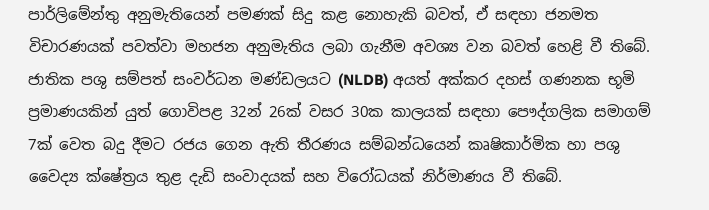පාර්ලිමේන්තු අනුමැතියෙන් පමණක් සිදු කළ නොහැකි බවත්, ඒ සඳහා ජනමත විචාරණයක් පවත්වා මහජන අනුමැතිය ලබා ගැනීම අවශ්‍ය වන බවත් හෙළි වී තිබේ.
ජාතික පශු සම්පත් සංවර්ධන මණ්ඩලයට (NLDB) අයත් අක්කර දහස් ගණනක භූමි ප්‍රමාණයකින් යුත් ගොවිපළ 32න් 26ක් වසර 30ක කාලයක් සඳහා පෞද්ගලික සමාගම් 7ක් වෙත බදු දීමට රජය ගෙන ඇති තීරණය සම්බන්ධයෙන් කෘෂිකාර්මික හා පශු වෛද්‍ය ක්ෂේත්‍රය තුළ දැඩි සංවාදයක් සහ විරෝධයක් නිර්මාණය වී තිබේ.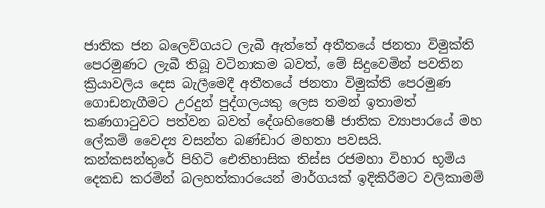ජාතික ජන බලෙව්ගයට ලැබී ඇත්තේ අතීතයේ ජනතා විමුක්ති පෙරමුණට ලැබී තිබූ වටිනාකම බවත්, මේ සිදුවෙමින් පවතින ක්‍රියාවලිය දෙස බැලීමෙදී අතීතයේ ජනතා විමුක්ති පෙරමුණ ගොඩනැගීමට උරදුන් පුද්ගලයකු ලෙස තමන් ඉතාමත් කණගාටුවට පත්වන බවත් දේශහිතෛෂී ජාතික ව්‍යාපාරයේ මහ ලේකම් වෛද්‍ය වසන්ත බණ්ඩාර මහතා පවසයි.
කන්කසන්තුරේ පිහිටි ඓතිහාසික තිස්ස රජමහා විහාර භූමිය දෙකඩ කරමින් බලහත්කාරයෙන් මාර්ගයක් ඉදිකිරීමට වලිකාමම්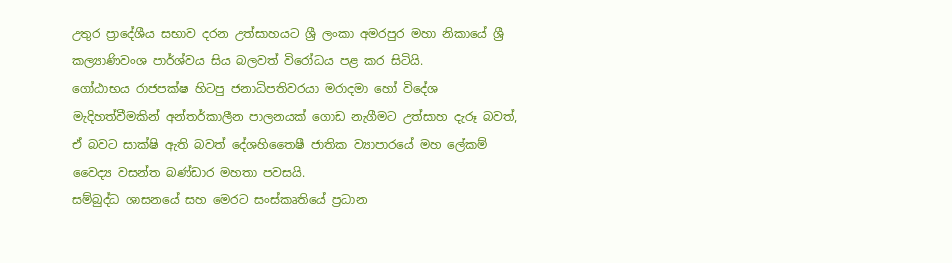උතුර ප්‍රාදේශීය සභාව දරන උත්සාහයට ශ්‍රී ලංකා අමරපුර මහා නිකායේ ශ්‍රී කල්‍යාණිවංශ පාර්ශ්වය සිය බලවත් විරෝධය පළ කර සිටියි.
ගෝඨාභය රාජපක්ෂ හිටපු ජනාධිපතිවරයා මරාදමා හෝ විදේශ මැදිහත්වීමකින් අන්තර්කාලීන පාලනයක් ගොඩ නැගීමට උත්සාහ දැරූ බවත්, ඒ බවට සාක්ෂි ඇති බවත් දේශහිතෛෂී ජාතික ව්‍යාපාරයේ මහ ලේකම් වෛද්‍ය වසන්ත බණ්ඩාර මහතා පවසයි.
සම්බුද්ධ ශාසනයේ සහ මෙරට සංස්කෘතියේ ප්‍රධාන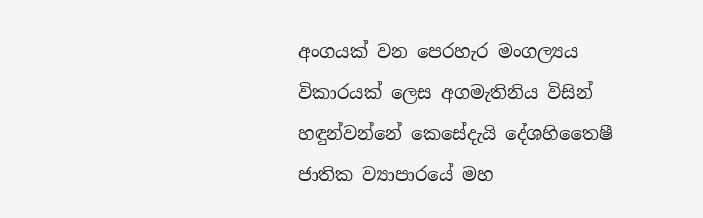අංගයක් වන පෙරහැර මංගල්‍යය විකාරයක් ලෙස අගමැතිනිය විසින් හඳුන්වන්නේ කෙසේදැයි දේශහිතෛෂී ජාතික ව්‍යාපාරයේ මහ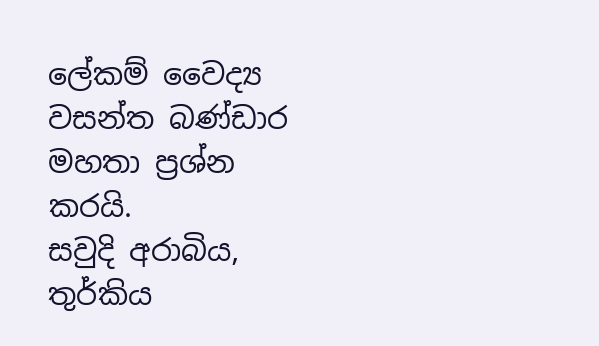ලේකම් වෛද්‍ය වසන්ත බණ්ඩාර මහතා ප්‍රශ්න කරයි.
සවුදි අරාබිය, තුර්කිය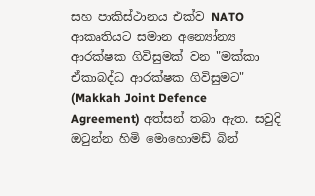සහ පාකිස්ථානය එක්ව NATO ආකෘතියට සමාන අන්‍යෝන්‍ය ආරක්ෂක ගිවිසුමක් වන "මක්කා ඒකාබද්ධ ආරක්ෂක ගිවිසුමට" (Makkah Joint Defence Agreement) අත්සන් තබා ඇත. සවුදි ඔටුන්න හිමි මොහොමඩ් බින්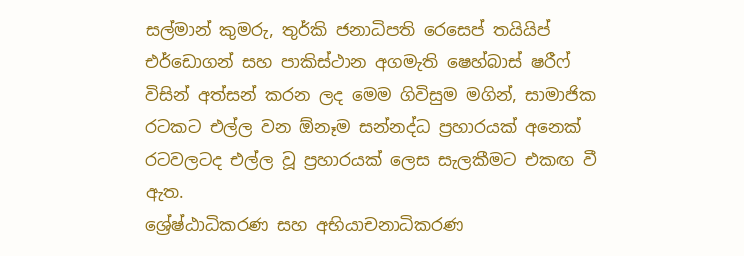සල්මාන් කුමරු, තුර්කි ජනාධිපති රෙසෙප් තයියිප් එර්ඩොගන් සහ පාකිස්ථාන අගමැති ෂෙහ්බාස් ෂරීෆ් විසින් අත්සන් කරන ලද මෙම ගිවිසුම මගින්, සාමාජික රටකට එල්ල වන ඕනෑම සන්නද්ධ ප්‍රහාරයක් අනෙක් රටවලටද එල්ල වූ ප්‍රහාරයක් ලෙස සැලකීමට එකඟ වී ඇත.
ශ්‍රේෂ්ඨාධිකරණ සහ අභියාචනාධිකරණ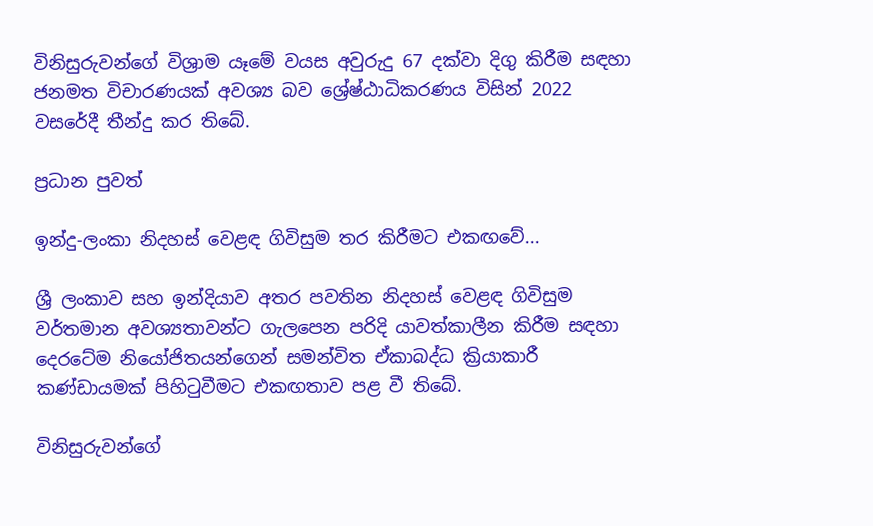විනිසුරුවන්ගේ විශ්‍රාම යෑමේ වයස අවුරුදු 67 දක්වා දිගු කිරීම සඳහා ජනමත විචාරණයක් අවශ්‍ය බව ශ්‍රේෂ්ඨාධිකරණය විසින් 2022 වසරේදී තීන්දු කර තිබේ.

ප්‍රධාන පුවත්

ඉන්දු-ලංකා නිදහස් වෙළඳ ගිවිසුම තර කිරීමට එකඟවේ...

ශ්‍රී ලංකාව සහ ඉන්දියාව අතර පවතින නිදහස් වෙළඳ ගිවිසුම වර්තමාන අවශ්‍යතාවන්ට ගැලපෙන පරිදි යාවත්කාලීන කිරීම සඳහා දෙරටේම නියෝජිතයන්ගෙන් සමන්විත ඒකාබද්ධ ක්‍රියාකාරී කණ්ඩායමක් පිහිටුවීමට එකඟතාව පළ වී තිබේ.

විනිසුරුවන්ගේ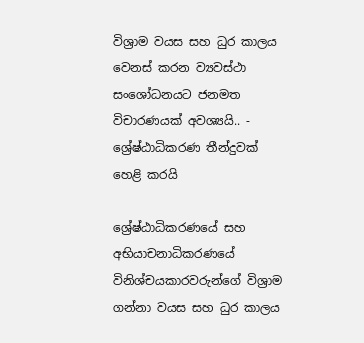විශ්‍රාම වයස සහ ධුර කාලය වෙනස් කරන ව්‍යවස්ථා සංශෝධනයට ජනමත විචාරණයක් අවශ්‍යයි.. - ශ්‍රේෂ්ඨාධිකරණ තීන්දුවක් හෙළි කරයි

ශ්‍රේෂ්ඨාධිකරණයේ සහ අභියාචනාධිකරණයේ විනිශ්චයකාරවරුන්ගේ විශ්‍රාම ගන්නා වයස සහ ධුර කාලය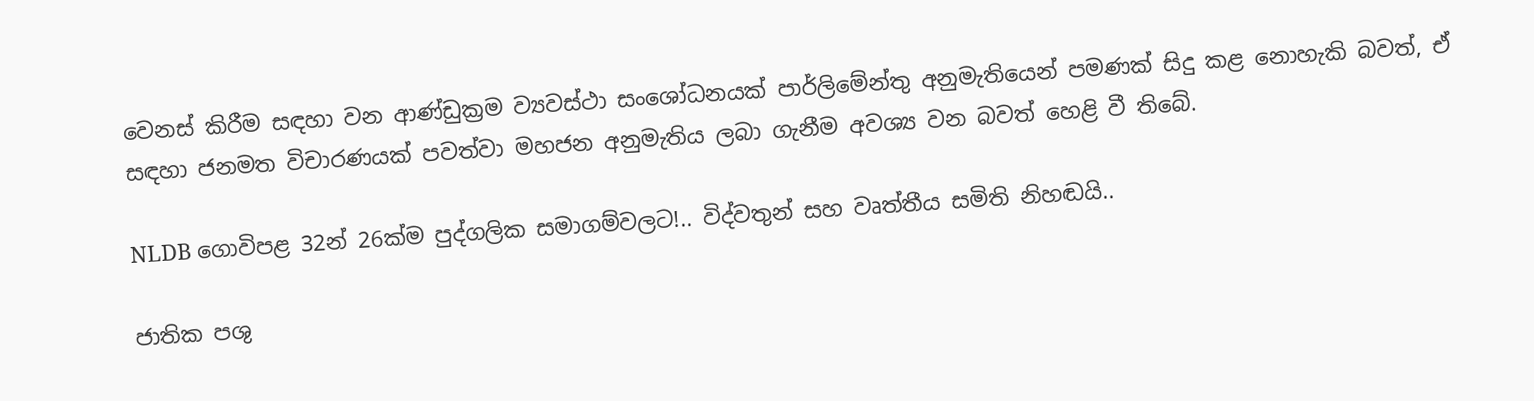වෙනස් කිරීම සඳහා වන ආණ්ඩුක්‍රම ව්‍යවස්ථා සංශෝධනයක් පාර්ලිමේන්තු අනුමැතියෙන් පමණක් සිදු කළ නොහැකි බවත්, ඒ සඳහා ජනමත විචාරණයක් පවත්වා මහජන අනුමැතිය ලබා ගැනීම අවශ්‍ය වන බවත් හෙළි වී තිබේ.

NLDB ගොවිපළ 32න් 26ක්ම පුද්ගලික සමාගම්වලට!.. විද්වතුන් සහ වෘත්තීය සමිති නිහඬයි..

ජාතික පශු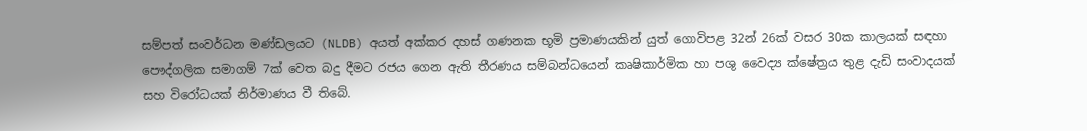සම්පත් සංවර්ධන මණ්ඩලයට (NLDB) අයත් අක්කර දහස් ගණනක භූමි ප්‍රමාණයකින් යුත් ගොවිපළ 32න් 26ක් වසර 30ක කාලයක් සඳහා පෞද්ගලික සමාගම් 7ක් වෙත බදු දීමට රජය ගෙන ඇති තීරණය සම්බන්ධයෙන් කෘෂිකාර්මික හා පශු වෛද්‍ය ක්ෂේත්‍රය තුළ දැඩි සංවාදයක් සහ විරෝධයක් නිර්මාණය වී තිබේ.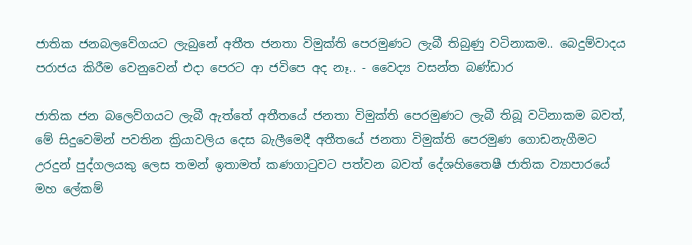ජාතික ජනබලවේගයට ලැබුනේ අතීත ජනතා විමුක්ති පෙරමුණට ලැබී තිබුණු වටිනාකම.. බෙදුම්වාදය පරාජය කිරීම වෙනුවෙන් එදා පෙරට ආ ජවිපෙ අද නෑ.. - වෛද්‍ය වසන්ත බණ්ඩාර

ජාතික ජන බලෙව්ගයට ලැබී ඇත්තේ අතීතයේ ජනතා විමුක්ති පෙරමුණට ලැබී තිබූ වටිනාකම බවත්, මේ සිදුවෙමින් පවතින ක්‍රියාවලිය දෙස බැලීමෙදී අතීතයේ ජනතා විමුක්ති පෙරමුණ ගොඩනැගීමට උරදුන් පුද්ගලයකු ලෙස තමන් ඉතාමත් කණගාටුවට පත්වන බවත් දේශහිතෛෂී ජාතික ව්‍යාපාරයේ මහ ලේකම්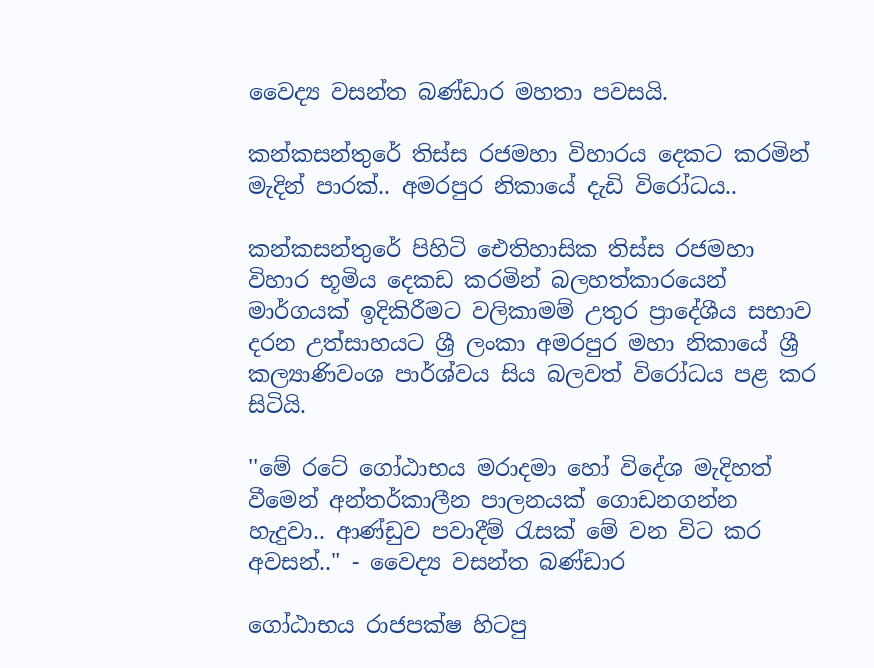වෛද්‍ය වසන්ත බණ්ඩාර මහතා පවසයි.

කන්කසන්තුරේ තිස්ස රජමහා විහාරය දෙකට කරමින් මැදින් පාරක්.. අමරපුර නිකායේ දැඩි විරෝධය..

කන්කසන්තුරේ පිහිටි ඓතිහාසික තිස්ස රජමහා විහාර භූමිය දෙකඩ කරමින් බලහත්කාරයෙන් මාර්ගයක් ඉදිකිරීමට වලිකාමම් උතුර ප්‍රාදේශීය සභාව දරන උත්සාහයට ශ්‍රී ලංකා අමරපුර මහා නිකායේ ශ්‍රී කල්‍යාණිවංශ පාර්ශ්වය සිය බලවත් විරෝධය පළ කර සිටියි.

''මේ රටේ ගෝඨාභය මරාදමා හෝ විදේශ මැදිහත් වීමෙන් අන්තර්කාලීන පාලනයක් ගොඩනගන්න හැදුවා.. ආණ්ඩුව පවාදීම් රැසක් මේ වන විට කර අවසන්.." - වෛද්‍ය වසන්ත බණ්ඩාර

ගෝඨාභය රාජපක්ෂ හිටපු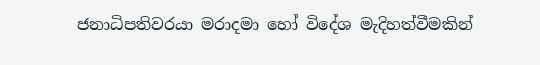ජනාධිපතිවරයා මරාදමා හෝ විදේශ මැදිහත්වීමකින්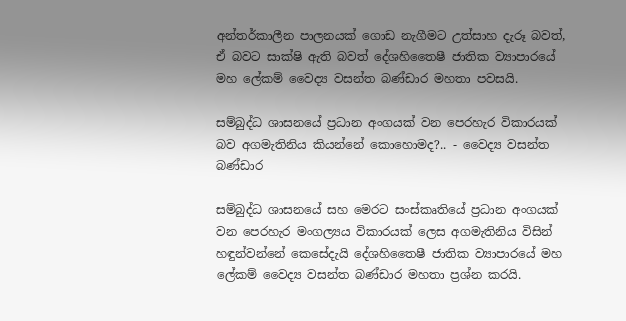අන්තර්කාලීන පාලනයක් ගොඩ නැගීමට උත්සාහ දැරූ බවත්, ඒ බවට සාක්ෂි ඇති බවත් දේශහිතෛෂී ජාතික ව්‍යාපාරයේ මහ ලේකම් වෛද්‍ය වසන්ත බණ්ඩාර මහතා පවසයි.

සම්බුද්ධ ශාසනයේ ප්‍රධාන අංගයක් වන පෙරහැර විකාරයක් බව අගමැතිනිය කියන්නේ කොහොමද?.. - වෛද්‍ය වසන්ත බණ්ඩාර

සම්බුද්ධ ශාසනයේ සහ මෙරට සංස්කෘතියේ ප්‍රධාන අංගයක් වන පෙරහැර මංගල්‍යය විකාරයක් ලෙස අගමැතිනිය විසින් හඳුන්වන්නේ කෙසේදැයි දේශහිතෛෂී ජාතික ව්‍යාපාරයේ මහ ලේකම් වෛද්‍ය වසන්ත බණ්ඩාර මහතා ප්‍රශ්න කරයි.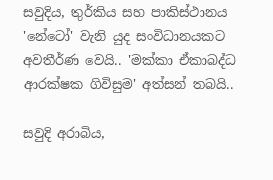සවුදිය, තුර්කිය සහ පාකිස්ථානය 'නේටෝ' වැනි යුද සංවිධානයකට අවතීර්ණ වෙයි.. 'මක්කා ඒකාබද්ධ ආරක්ෂක ගිවිසුම' අත්සන් තබයි..

සවුදි අරාබිය,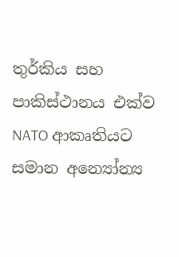තුර්කිය සහ පාකිස්ථානය එක්ව NATO ආකෘතියට සමාන අන්‍යෝන්‍ය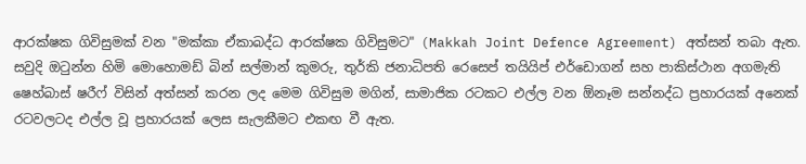ආරක්ෂක ගිවිසුමක් වන "මක්කා ඒකාබද්ධ ආරක්ෂක ගිවිසුමට" (Makkah Joint Defence Agreement) අත්සන් තබා ඇත. සවුදි ඔටුන්න හිමි මොහොමඩ් බින් සල්මාන් කුමරු, තුර්කි ජනාධිපති රෙසෙප් තයියිප් එර්ඩොගන් සහ පාකිස්ථාන අගමැති ෂෙහ්බාස් ෂරීෆ් විසින් අත්සන් කරන ලද මෙම ගිවිසුම මගින්, සාමාජික රටකට එල්ල වන ඕනෑම සන්නද්ධ ප්‍රහාරයක් අනෙක් රටවලටද එල්ල වූ ප්‍රහාරයක් ලෙස සැලකීමට එකඟ වී ඇත.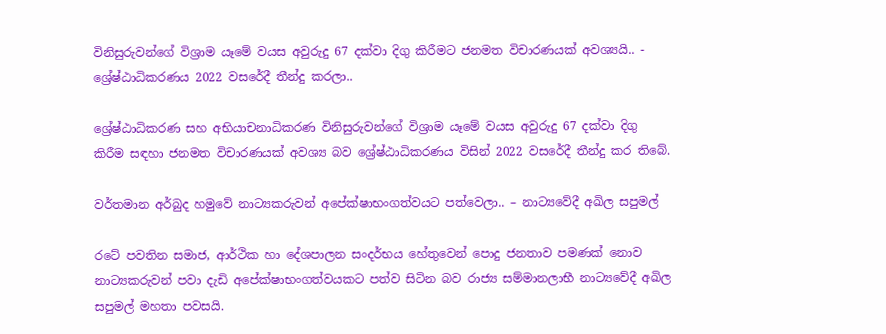විනිසුරුවන්ගේ විශ්‍රාම යෑමේ වයස අවුරුදු 67 දක්වා දිගු කිරීමට ජනමත විචාරණයක් අවශ්‍යයි.. - ශ්‍රේෂ්ඨාධිකරණය 2022 වසරේදී තීන්දු කරලා..

ශ්‍රේෂ්ඨාධිකරණ සහ අභියාචනාධිකරණ විනිසුරුවන්ගේ විශ්‍රාම යෑමේ වයස අවුරුදු 67 දක්වා දිගු කිරීම සඳහා ජනමත විචාරණයක් අවශ්‍ය බව ශ්‍රේෂ්ඨාධිකරණය විසින් 2022 වසරේදී තීන්දු කර තිබේ.

වර්තමාන අර්බුද හමුවේ නාට්‍යකරුවන් අපේක්ෂාභංගත්වයට පත්වෙලා.. – නාට්‍යවේදී අඛිල සපුමල්

රටේ පවතින සමාජ, ආර්ථික හා දේශපාලන සංදර්භය හේතුවෙන් පොදු ජනතාව පමණක් නොව නාට්‍යකරුවන් පවා දැඩි අපේක්ෂාභංගත්වයකට පත්ව සිටින බව රාජ්‍ය සම්මානලාභී නාට්‍යවේදී අඛිල සපුමල් මහතා පවසයි.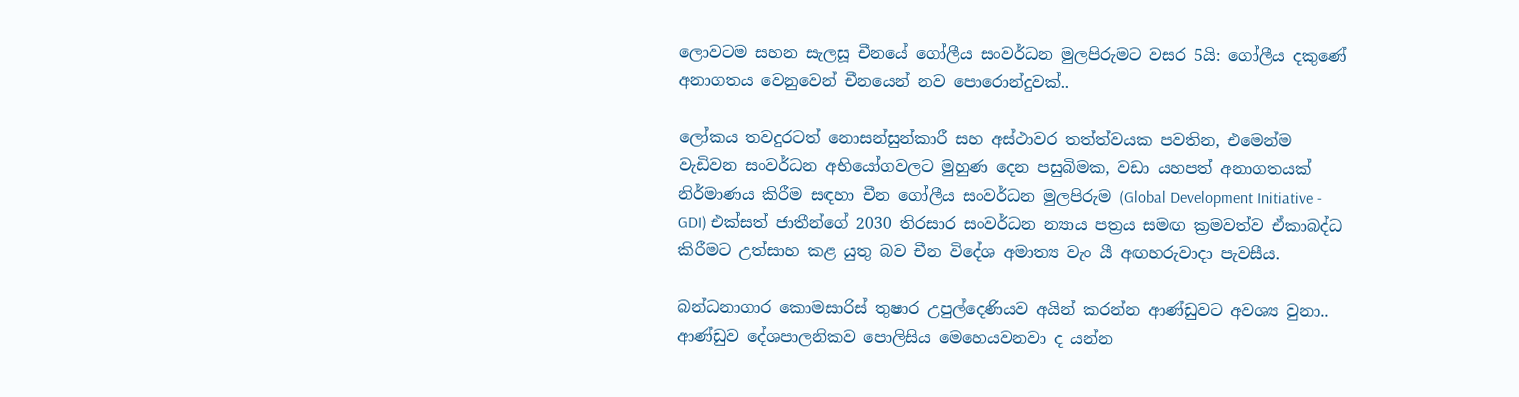ලොවටම සහන සැලසූ චීනයේ ගෝලීය සංවර්ධන මුලපිරුමට වසර 5යි: ගෝලීය දකුණේ අනාගතය වෙනුවෙන් චීනයෙන් නව පොරොන්දුවක්..

ලෝකය තවදුරටත් නොසන්සුන්කාරී සහ අස්ථාවර තත්ත්වයක පවතින, එමෙන්ම වැඩිවන සංවර්ධන අභියෝගවලට මුහුණ දෙන පසුබිමක, වඩා යහපත් අනාගතයක් නිර්මාණය කිරීම සඳහා චීන ගෝලීය සංවර්ධන මුලපිරුම (Global Development Initiative - GDI) එක්සත් ජාතීන්ගේ 2030 තිරසාර සංවර්ධන න්‍යාය පත්‍රය සමඟ ක්‍රමවත්ව ඒකාබද්ධ කිරීමට උත්සාහ කළ යුතු බව චීන විදේශ අමාත්‍ය වැං යී අඟහරුවාදා පැවසීය.

බන්ධනාගාර කොමසාරිස් තුෂාර උපුල්දෙණියව අයින් කරන්න ආණ්ඩුවට අවශ්‍ය වුනා.. ආණ්ඩුව දේශපාලනිකව පොලිසිය මෙහෙයවනවා ද යන්න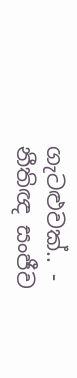ගැටළුවක්.. - නීතිඥ සංජීව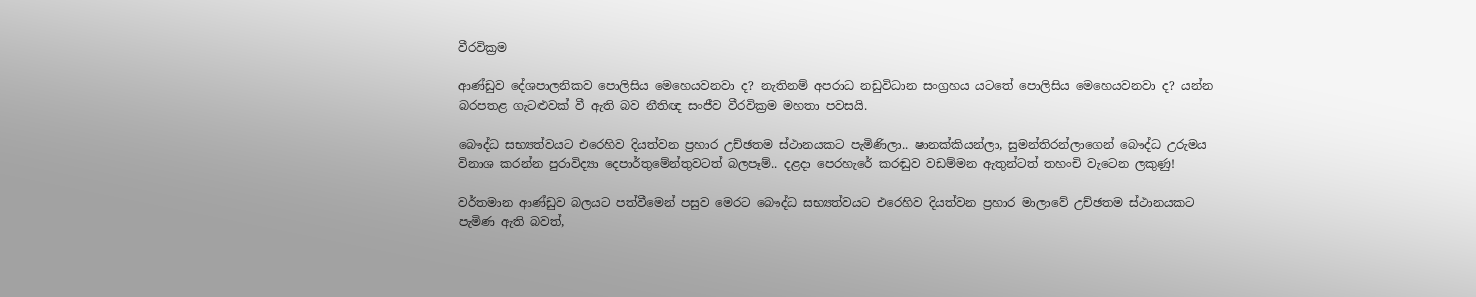වීරවික්‍රම

ආණ්ඩුව දේශපාලනිකව පොලිසිය මෙහෙයවනවා ද? නැතිනම් අපරාධ නඩුවිධාන සංග්‍රහය යටතේ පොලිසිය මෙහෙයවනවා ද? යන්න බරපතළ ගැටළුවක් වී ඇති බව නීතිඥ සංජීව වීරවික්‍රම මහතා පවසයි.

බෞද්ධ සභ්‍යත්වයට එරෙහිව දියත්වන ප්‍රහාර උච්ඡතම ස්ථානයකට පැමිණිලා.. ෂානක්කියන්ලා, සුමන්තිරන්ලාගෙන් බෞද්ධ උරුමය විනාශ කරන්න පුරාවිද්‍යා දෙපාර්තුමේන්තුවටත් බලපෑම්.. දළදා පෙරහැරේ කරඬුව වඩම්මන ඇතුන්ටත් තහංචි වැටෙන ලකුණු!

වර්තමාන ආණ්ඩුව බලයට පත්වීමෙන් පසුව මෙරට බෞද්ධ සභ්‍යත්වයට එරෙහිව දියත්වන ප්‍රහාර මාලාවේ උච්ඡතම ස්ථානයකට පැමිණ ඇති බවත්,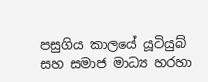පසුගිය කාලයේ යූටියුබ් සහ සමාජ මාධ්‍ය හරහා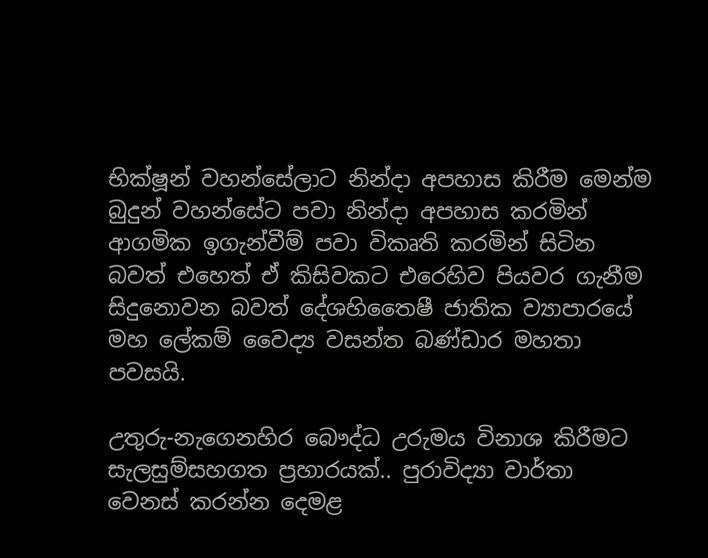භික්ෂූන් වහන්සේලාට නින්දා අපහාස කිරීම මෙන්ම බුදුන් වහන්සේට පවා නින්දා අපහාස කරමින් ආගමික ඉගැන්වීම් පවා විකෘති කරමින් සිටින බවත් එහෙත් ඒ කිසිවකට එරෙහිව පියවර ගැනීම සිදුනොවන බවත් දේශහිතෛෂී ජාතික ව්‍යාපාරයේ මහ ලේකම් වෛද්‍ය වසන්ත බණ්ඩාර මහතා පවසයි.

උතුරු-නැගෙනහිර බෞද්ධ උරුමය විනාශ කිරීමට සැලසුම්සහගත ප්‍රහාරයක්.. පුරාවිද්‍යා වාර්තා වෙනස් කරන්න දෙමළ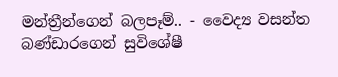මන්ත්‍රීන්ගෙන් බලපෑම්.. - වෛද්‍ය වසන්ත බණ්ඩාරගෙන් සුවිශේෂී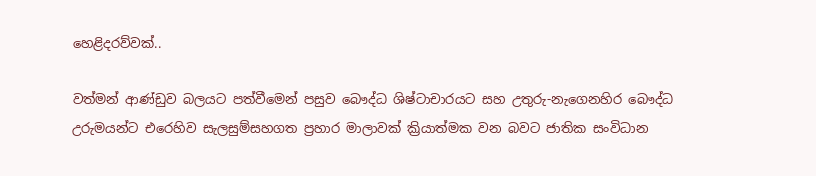හෙළිදරව්වක්..

වත්මන් ආණ්ඩුව බලයට පත්වීමෙන් පසුව බෞද්ධ ශිෂ්ටාචාරයට සහ උතුරු-නැගෙනහිර බෞද්ධ උරුමයන්ට එරෙහිව සැලසුම්සහගත ප්‍රහාර මාලාවක් ක්‍රියාත්මක වන බවට ජාතික සංවිධාන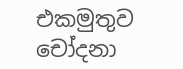එකමුතුව චෝදනා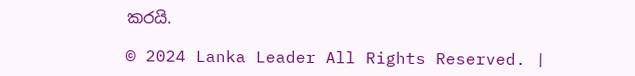කරයි.

© 2024 Lanka Leader All Rights Reserved. |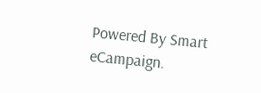Powered By Smart eCampaign.